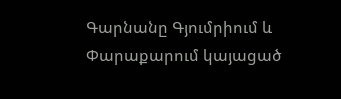Գարնանը Գյումրիում և Փարաքարում կայացած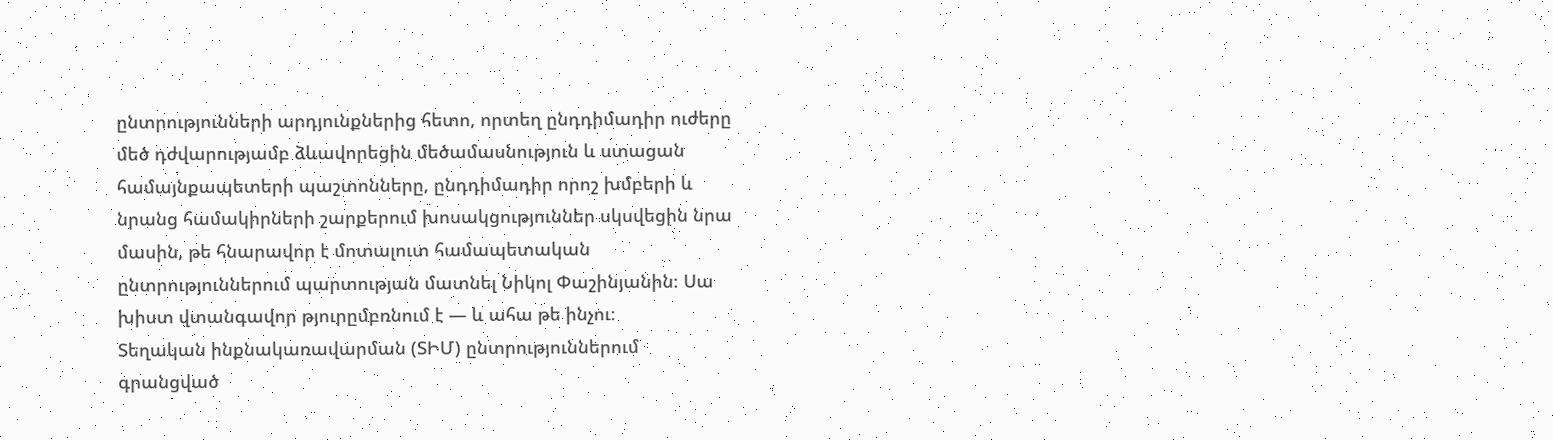ընտրությունների արդյունքներից հետո, որտեղ ընդդիմադիր ուժերը մեծ դժվարությամբ ձևավորեցին մեծամասնություն և ստացան համայնքապետերի պաշտոնները, ընդդիմադիր որոշ խմբերի և նրանց համակիրների շարքերում խոսակցություններ սկսվեցին նրա մասին, թե հնարավոր է մոտալուտ համապետական ընտրություններում պարտության մատնել Նիկոլ Փաշինյանին։ Սա խիստ վտանգավոր թյուրըմբռնում է — և ահա թե ինչու։
Տեղական ինքնակառավարման (ՏԻՄ) ընտրություններում գրանցված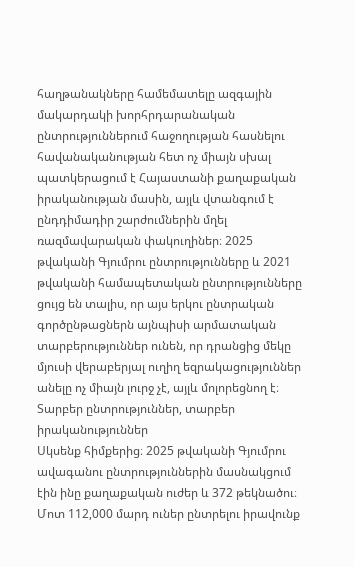հաղթանակները համեմատելը ազգային մակարդակի խորհրդարանական ընտրություններում հաջողության հասնելու հավանականության հետ ոչ միայն սխալ պատկերացում է Հայաստանի քաղաքական իրականության մասին, այլև վտանգում է ընդդիմադիր շարժումներին մղել ռազմավարական փակուղիներ։ 2025 թվականի Գյումրու ընտրությունները և 2021 թվականի համապետական ընտրությունները ցույց են տալիս, որ այս երկու ընտրական գործընթացներն այնպիսի արմատական տարբերություններ ունեն, որ դրանցից մեկը մյուսի վերաբերյալ ուղիղ եզրակացություններ անելը ոչ միայն լուրջ չէ, այլև մոլորեցնող է։
Տարբեր ընտրություններ, տարբեր իրականություններ
Սկսենք հիմքերից։ 2025 թվականի Գյումրու ավագանու ընտրություններին մասնակցում էին ինը քաղաքական ուժեր և 372 թեկնածու։ Մոտ 112,000 մարդ ուներ ընտրելու իրավունք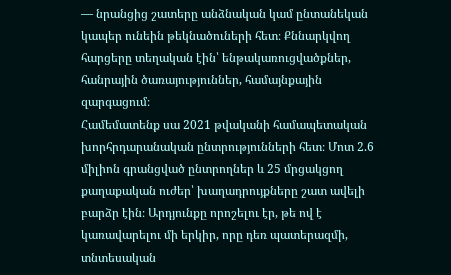— նրանցից շատերը անձնական կամ ընտանեկան կապեր ունեին թեկնածուների հետ։ Քննարկվող հարցերը տեղական էին՝ ենթակառուցվածքներ, հանրային ծառայություններ, համայնքային զարգացում։
Համեմատենք սա 2021 թվականի համապետական խորհրդարանական ընտրությունների հետ։ Մոտ 2.6 միլիոն գրանցված ընտրողներ և 25 մրցակցող քաղաքական ուժեր՝ խաղադրույքները շատ ավելի բարձր էին։ Արդյունքը որոշելու էր, թե ով է կառավարելու մի երկիր, որը դեռ պատերազմի, տնտեսական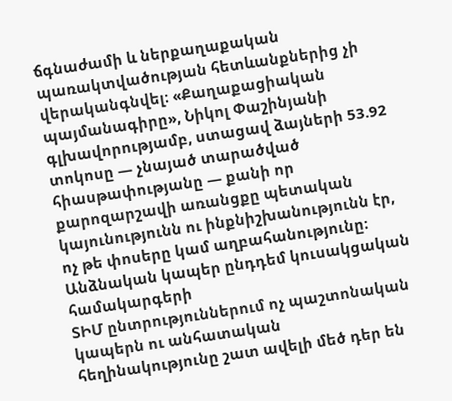ճգնաժամի և ներքաղաքական պառակտվածության հետևանքներից չի վերականգնվել։ «Քաղաքացիական պայմանագիրը», Նիկոլ Փաշինյանի գլխավորությամբ, ստացավ ձայների 53.92 տոկոսը — չնայած տարածված հիասթափությանը — քանի որ քարոզարշավի առանցքը պետական կայունությունն ու ինքնիշխանությունն էր, ոչ թե փոսերը կամ աղբահանությունը։
Անձնական կապեր ընդդեմ կուսակցական համակարգերի
ՏԻՄ ընտրություններում ոչ պաշտոնական կապերն ու անհատական հեղինակությունը շատ ավելի մեծ դեր են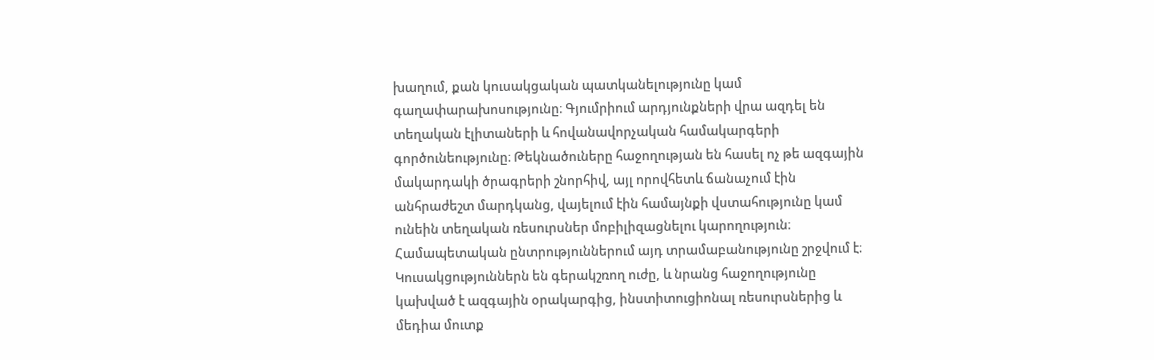խաղում, քան կուսակցական պատկանելությունը կամ գաղափարախոսությունը։ Գյումրիում արդյունքների վրա ազդել են տեղական էլիտաների և հովանավորչական համակարգերի գործունեությունը։ Թեկնածուները հաջողության են հասել ոչ թե ազգային մակարդակի ծրագրերի շնորհիվ, այլ որովհետև ճանաչում էին անհրաժեշտ մարդկանց, վայելում էին համայնքի վստահությունը կամ ունեին տեղական ռեսուրսներ մոբիլիզացնելու կարողություն։
Համապետական ընտրություններում այդ տրամաբանությունը շրջվում է։ Կուսակցություններն են գերակշռող ուժը, և նրանց հաջողությունը կախված է ազգային օրակարգից, ինստիտուցիոնալ ռեսուրսներից և մեդիա մուտք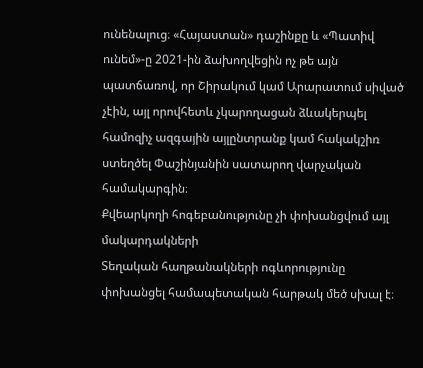ունենալուց։ «Հայաստան» դաշինքը և «Պատիվ ունեմ»-ը 2021-ին ձախողվեցին ոչ թե այն պատճառով, որ Շիրակում կամ Արարատում սիված չէին, այլ որովհետև չկարողացան ձևակերպել համոզիչ ազգային այլընտրանք կամ հակակշիռ ստեղծել Փաշինյանին սատարող վարչական համակարգին։
Քվեարկողի հոգեբանությունը չի փոխանցվում այլ մակարդակների
Տեղական հաղթանակների ոգևորությունը փոխանցել համապետական հարթակ մեծ սխալ է։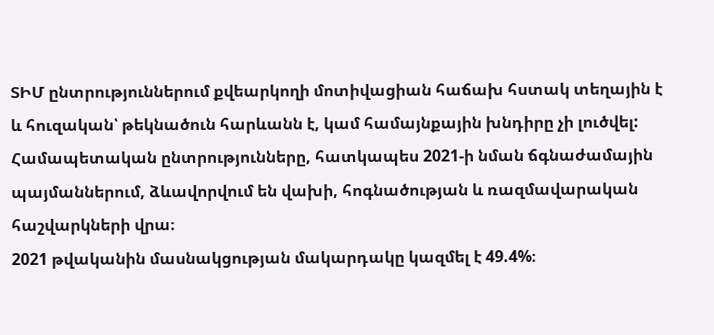ՏԻՄ ընտրություններում քվեարկողի մոտիվացիան հաճախ հստակ տեղային է և հուզական՝ թեկնածուն հարևանն է, կամ համայնքային խնդիրը չի լուծվել: Համապետական ընտրությունները, հատկապես 2021-ի նման ճգնաժամային պայմաններում, ձևավորվում են վախի, հոգնածության և ռազմավարական հաշվարկների վրա։
2021 թվականին մասնակցության մակարդակը կազմել է 49.4%։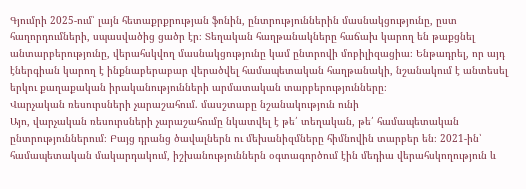Գյումրի 2025-ում՝ լայն հետաքրքրության ֆոնին, ընտրություններին մասնակցությունը, ըստ հաղորդումների, սպասվածից ցածր էր։ Տեղական հաղթանակները հաճախ կարող են թաքցնել անտարբերությունը, վերահսկվող մասնակցությունը կամ ընտրովի մոբիլիզացիա։ Ենթադրել, որ այդ էներգիան կարող է ինքնաբերաբար վերածվել համապետական հաղթանակի, նշանակում է անտեսել երկու քաղաքական իրականությունների արմատական տարբերությունները։
Վարչական ռեսուրսների չարաշահում. մասշտաբը նշանակություն ունի
Այո, վարչական ռեսուրսների չարաշահումը նկատվել է թե՛ տեղական, թե՛ համապետական ընտրություններում։ Բայց դրանց ծավալներն ու մեխանիզմները հիմնովին տարբեր են։ 2021-ին՝ համապետական մակարդակում, իշխանություններն օգտագործում էին մեդիա վերահսկողություն և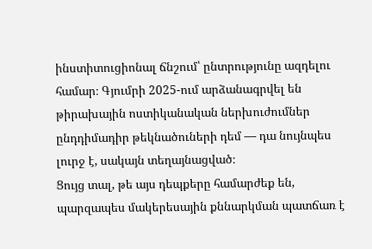ինստիտուցիոնալ ճնշում՝ ընտրությունը ազդելու համար։ Գյումրի 2025-ում արձանագրվել են թիրախային ոստիկանական ներխուժումներ ընդդիմադիր թեկնածուների դեմ — դա նույնպես լուրջ է, սակայն տեղայնացված։
Ցույց տալ, թե այս դեպքերը համարժեք են, պարզապես մակերեսային քննարկման պատճառ է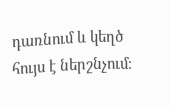դառնում և կեղծ հույս է ներշնչում։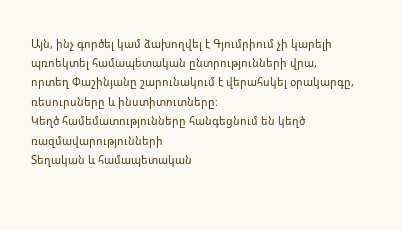Այն, ինչ գործել կամ ձախողվել է Գյումրիում չի կարելի պռոեկտել համապետական ընտրությունների վրա, որտեղ Փաշինյանը շարունակում է վերահսկել օրակարգը, ռեսուրսները և ինստիտուտները։
Կեղծ համեմատությունները հանգեցնում են կեղծ ռազմավարությունների
Տեղական և համապետական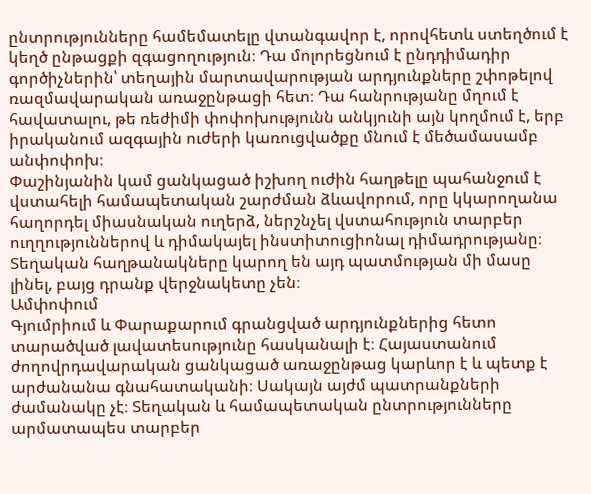ընտրությունները համեմատելը վտանգավոր է, որովհետև ստեղծում է կեղծ ընթացքի զգացողություն։ Դա մոլորեցնում է ընդդիմադիր գործիչներին՝ տեղային մարտավարության արդյունքները շփոթելով ռազմավարական առաջընթացի հետ։ Դա հանրությանը մղում է հավատալու, թե ռեժիմի փոփոխությունն անկյունի այն կողմում է, երբ իրականում ազգային ուժերի կառուցվածքը մնում է մեծամասամբ անփոփոխ։
Փաշինյանին կամ ցանկացած իշխող ուժին հաղթելը պահանջում է վստահելի համապետական շարժման ձևավորում, որը կկարողանա հաղորդել միասնական ուղերձ, ներշնչել վստահություն տարբեր ուղղություններով և դիմակայել ինստիտուցիոնալ դիմադրությանը։ Տեղական հաղթանակները կարող են այդ պատմության մի մասը լինել, բայց դրանք վերջնակետը չեն։
Ամփոփում
Գյումրիում և Փարաքարում գրանցված արդյունքներից հետո տարածված լավատեսությունը հասկանալի է։ Հայաստանում ժողովրդավարական ցանկացած առաջընթաց կարևոր է և պետք է արժանանա գնահատականի։ Սակայն այժմ պատրանքների ժամանակը չէ։ Տեղական և համապետական ընտրությունները արմատապես տարբեր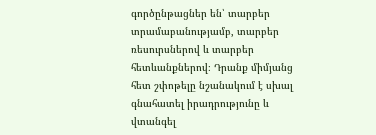գործընթացներ են՝ տարբեր տրամաբանությամբ, տարբեր ռեսուրսներով և տարբեր հետևանքներով։ Դրանք միմյանց հետ շփոթելը նշանակում է սխալ գնահատել իրադրությունը և վտանգել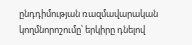ընդդիմության ռազմավարական կողմնորոշումը՝ երկիրը դնելով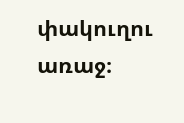փակուղու առաջ։